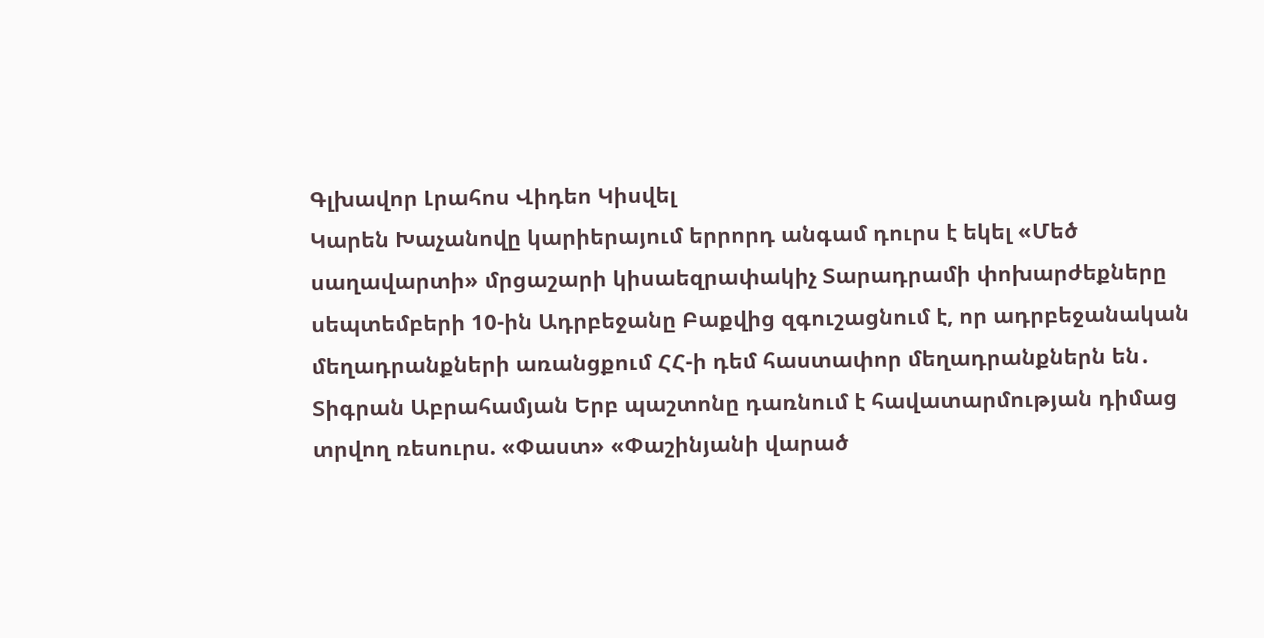Գլխավոր Լրահոս Վիդեո Կիսվել
Կարեն Խաչանովը կարիերայում երրորդ անգամ դուրս է եկել «Մեծ սաղավարտի» մրցաշարի կիսաեզրափակիչ Տարադրամի փոխարժեքները սեպտեմբերի 10-ին Ադրբեջանը Բաքվից զգուշացնում է, որ ադրբեջանական մեղադրանքների առանցքում ՀՀ-ի դեմ հաստափոր մեղադրանքներն են․ Տիգրան Աբրահամյան Երբ պաշտոնը դառնում է հավատարմության դիմաց տրվող ռեսուրս. «Փաստ» «Փաշինյանի վարած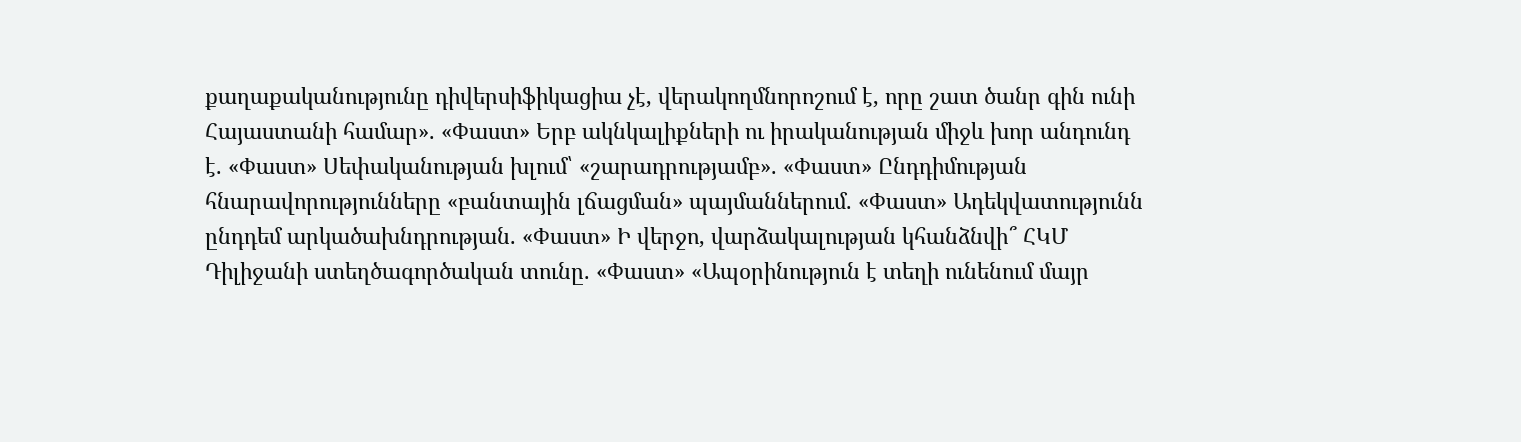քաղաքականությունը դիվերսիֆիկացիա չէ, վերակողմնորոշում է, որը շատ ծանր գին ունի Հայաստանի համար». «Փաստ» Երբ ակնկալիքների ու իրականության միջև խոր անդունդ է. «Փաստ» Սեփականության խլում՝ «շարադրությամբ». «Փաստ» Ընդդիմության հնարավորությունները «բանտային լճացման» պայմաններում. «Փաստ» Ադեկվատությունն ընդդեմ արկածախնդրության. «Փաստ» Ի վերջո, վարձակալության կհանձնվի՞ ՀԿՄ Դիլիջանի ստեղծագործական տունը. «Փաստ» «Ապօրինություն է տեղի ունենում մայր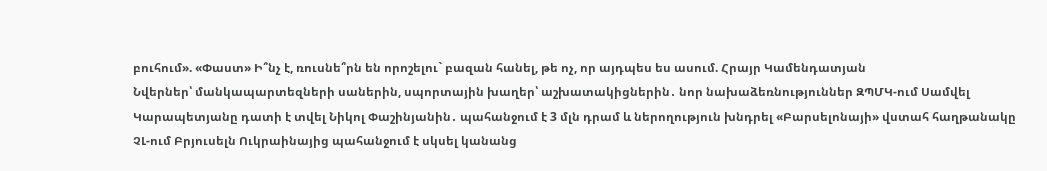բուհում». «Փաստ» Ի՞նչ է, ռուսնե՞րն են որոշելու` բազան հանել, թե ոչ, որ այդպես ես ասում. Հրայր Կամենդատյան
Նվերներ՝ մանկապարտեզների սաներին, սպորտային խաղեր՝ աշխատակիցներին․ նոր նախաձեռնություններ ԶՊՄԿ-ում Սամվել Կարապետյանը դատի է տվել Նիկոլ Փաշինյանին․ պահանջում է 3 մլն դրամ և ներողություն խնդրել «Բարսելոնայի» վստահ հաղթանակը ՉԼ-ում Բրյուսելն Ուկրաինայից պահանջում է սկսել կանանց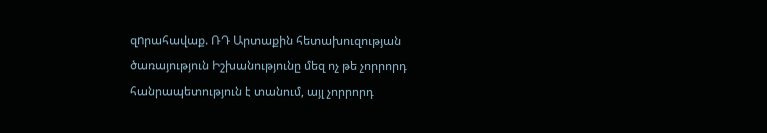զnրահավաք. ՌԴ Արտաքին հետախուզության ծառայություն Իշխանությունը մեզ ոչ թե չորրորդ հանրապետություն է տանում, այլ չորրորդ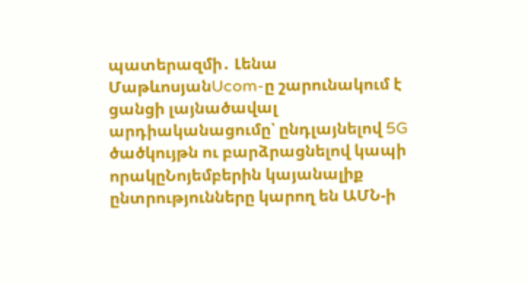պատերազմի․ Լենա ՄաթևոսյանUcom-ը շարունակում է ցանցի լայնածավալ արդիականացումը՝ ընդլայնելով 5G ծածկույթն ու բարձրացնելով կապի որակըՆոյեմբերին կայանալիք ընտրությունները կարող են ԱՄՆ-ի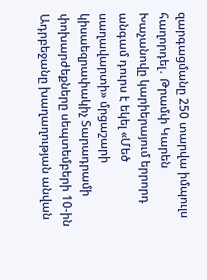զարգացմանը 250 տարվա իմպուլս հաղորդել․ Թրամփ Կարեն Խաչանովը կարիերայում երրորդ անգամ դուրս է եկել «Մեծ սաղավարտի» մրցաշարի կիսաեզրափակիչ Տարադրամի փոխարժեքները սեպտեմբերի 10-ին Ադրբեջանը խաղաղության անվան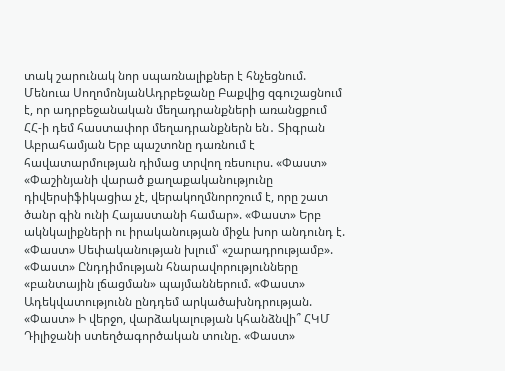տակ շարունակ նոր սպառնալիքներ է հնչեցնում. Մենուա ՍողոմոնյանԱդրբեջանը Բաքվից զգուշացնում է, որ ադրբեջանական մեղադրանքների առանցքում ՀՀ-ի դեմ հաստափոր մեղադրանքներն են․ Տիգրան Աբրահամյան Երբ պաշտոնը դառնում է հավատարմության դիմաց տրվող ռեսուրս. «Փաստ» «Փաշինյանի վարած քաղաքականությունը դիվերսիֆիկացիա չէ, վերակողմնորոշում է, որը շատ ծանր գին ունի Հայաստանի համար». «Փաստ» Երբ ակնկալիքների ու իրականության միջև խոր անդունդ է. «Փաստ» Սեփականության խլում՝ «շարադրությամբ». «Փաստ» Ընդդիմության հնարավորությունները «բանտային լճացման» պայմաններում. «Փաստ» Ադեկվատությունն ընդդեմ արկածախնդրության. «Փաստ» Ի վերջո, վարձակալության կհանձնվի՞ ՀԿՄ Դիլիջանի ստեղծագործական տունը. «Փաստ»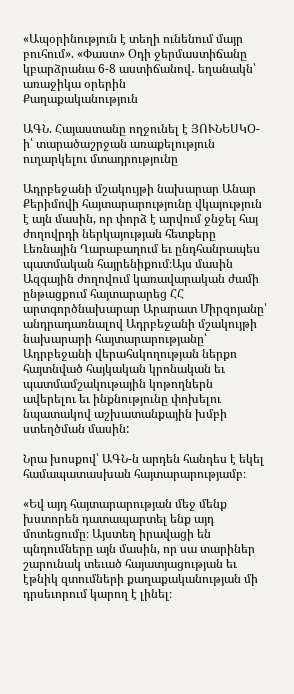«Ապօրինություն է տեղի ունենում մայր բուհում». «Փաստ» Օդի ջերմաստիճանը կբարձրանա 6-8 աստիճանով․ եղանակն՝ առաջիկա օրերին
Քաղաքականություն

ԱԳՆ. Հայաստանը ողջունել է ՅՈՒՆԵՍԿՕ-ի՝ տարածաշրջան առաքելություն ուղարկելու մտադրությունը

Ադրբեջանի մշակույթի նախարար Անար Քերիմովի հայտարարությունը վկայություն է այն մասին, որ փորձ է արվում ջնջել հայ ժողովրդի ներկայության հետքերը Լեռնային Ղարաբաղում եւ ընդհանրապես պատմական հայրենիքում։Այս մասին Ազգային ժողովում կառավարական ժամի ընթացքում հայտարարեց ՀՀ արտգործնախարար Արարատ Միրզոյանը՝ անդրադառնալով Ադրբեջանի մշակույթի նախարարի հայտարարությանը՝ Ադրբեջանի վերահսկողության ներքո հայտնված հայկական կրոնական եւ պատմամշակութային կոթողներն ավերելու եւ ինքնությունը փոխելու նպատակով աշխատանքային խմբի ստեղծման մասին:

Նրա խոսքով՝ ԱԳՆ-ն արդեն հանդես է եկել համապատասխան հայտարարությամբ։

«Եվ այդ հայտարարության մեջ մենք խստորեն դատապարտել ենք այդ մոտեցումը։ Այստեղ իրավացի են պնդումները այն մասին, որ սա տարիներ շարունակ տեւած հայատյացության եւ էթնիկ զտումների քաղաքականության մի դրսեւորում կարող է լինել։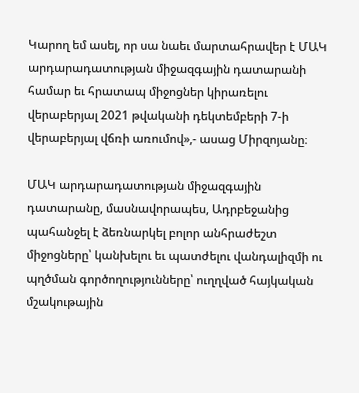Կարող եմ ասել, որ սա նաեւ մարտահրավեր է ՄԱԿ արդարադատության միջազգային դատարանի համար եւ հրատապ միջոցներ կիրառելու վերաբերյալ 2021 թվականի դեկտեմբերի 7-ի վերաբերյալ վճռի առումով»,- ասաց Միրզոյանը։

ՄԱԿ արդարադատության միջազգային դատարանը, մասնավորապես, Ադրբեջանից պահանջել է ձեռնարկել բոլոր անհրաժեշտ միջոցները՝ կանխելու եւ պատժելու վանդալիզմի ու պղծման գործողությունները՝ ուղղված հայկական մշակութային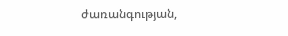ժառանգության,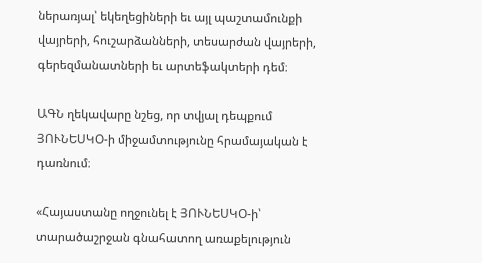ներառյալ՝ եկեղեցիների եւ այլ պաշտամունքի վայրերի, հուշարձանների, տեսարժան վայրերի, գերեզմանատների եւ արտեֆակտերի դեմ։

ԱԳՆ ղեկավարը նշեց, որ տվյալ դեպքում ՅՈՒՆԵՍԿՕ-ի միջամտությունը հրամայական է դառնում։

«Հայաստանը ողջունել է ՅՈՒՆԵՍԿՕ-ի՝ տարածաշրջան գնահատող առաքելություն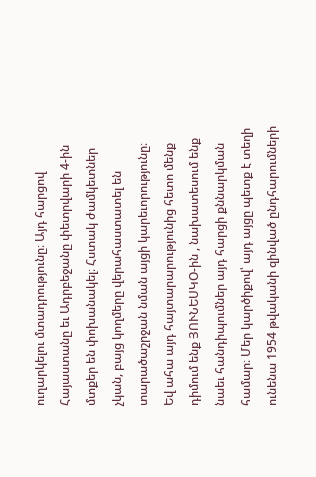ուղարկելու մտադրությունը։ Այդ հարցով Հայաստանը եւ Ադրբեջանը փետրվարի 4-ին մտքեր են փոխանակել։ Հստակ ժամկետներ չկան, բայց կողմերը վերահաստատել են տարածաշրջան նման այցի կարեւորությունը։ Եվ ահա այդ հայտարարությունից հետո մենք դիմում ենք ՅՈՒՆԵՍԿՕ-ին , նախատեսում ենք նաեւ հանդիպումներ այդ հարցի քննարկման համար։ Մեր կարծիքով՝ այդ այցը պետք է տեղի ունենա 1954 թվականի զինված ընդհարումների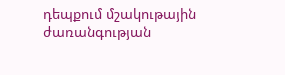դեպքում մշակութային ժառանգության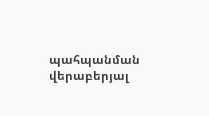պահպանման վերաբերյալ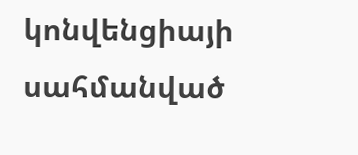կոնվենցիայի սահմանված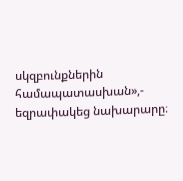սկզբունքներին համապատասխան»,- եզրափակեց նախարարը։